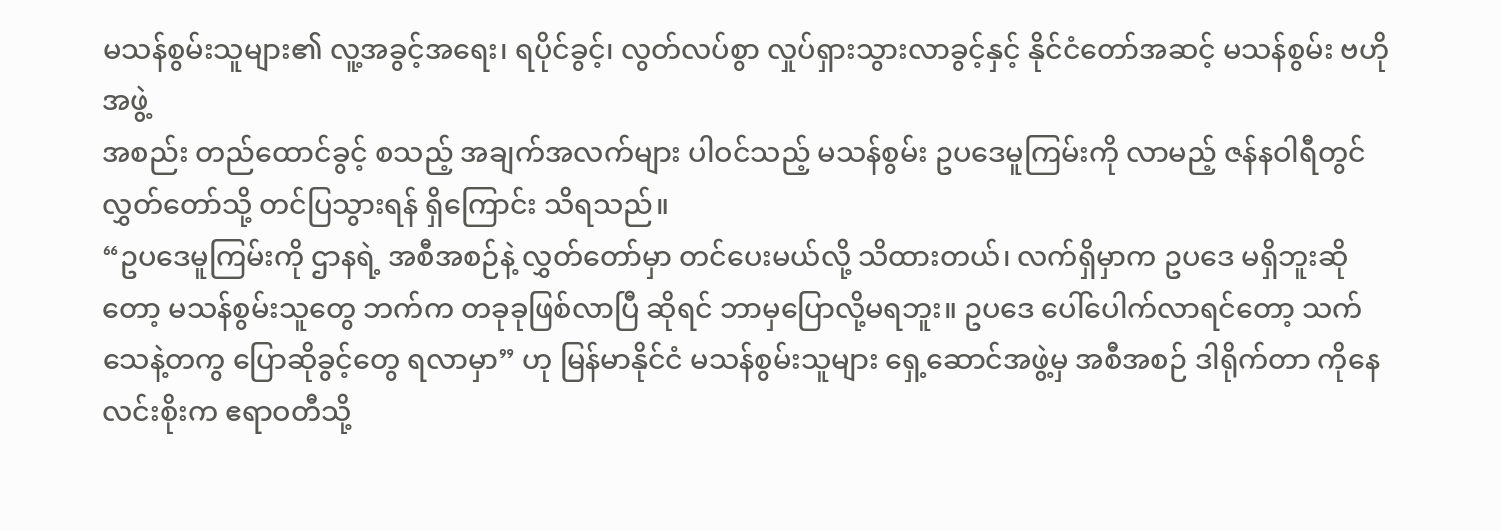မသန်စွမ်းသူများ၏ လူ့အခွင့်အရေး၊ ရပိုင်ခွင့်၊ လွတ်လပ်စွာ လှုပ်ရှားသွားလာခွင့်နှင့် နိုင်ငံတော်အဆင့် မသန်စွမ်း ဗဟိုအဖွဲ့
အစည်း တည်ထောင်ခွင့် စသည့် အချက်အလက်များ ပါဝင်သည့် မသန်စွမ်း ဥပဒေမူကြမ်းကို လာမည့် ဇန်နဝါရီတွင် လွှတ်တော်သို့ တင်ပြသွားရန် ရှိကြောင်း သိရသည်။
“ဥပဒေမူကြမ်းကို ဌာနရဲ့ အစီအစဉ်နဲ့ လွှတ်တော်မှာ တင်ပေးမယ်လို့ သိထားတယ်၊ လက်ရှိမှာက ဥပဒေ မရှိဘူးဆိုတော့ မသန်စွမ်းသူတွေ ဘက်က တခုခုဖြစ်လာပြီ ဆိုရင် ဘာမှပြောလို့မရဘူး။ ဥပဒေ ပေါ်ပေါက်လာရင်တော့ သက်သေနဲ့တကွ ပြောဆိုခွင့်တွေ ရလာမှာ” ဟု မြန်မာနိုင်ငံ မသန်စွမ်းသူများ ရှေ့ဆောင်အဖွဲ့မှ အစီအစဉ် ဒါရိုက်တာ ကိုနေလင်းစိုးက ဧရာဝတီသို့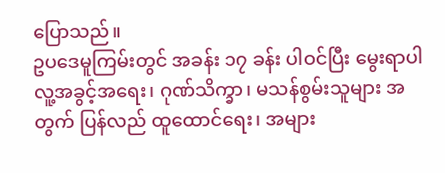ပြောသည်။
ဥပဒေမူကြမ်းတွင် အခန်း ၁၇ ခန်း ပါဝင်ပြီး မွေးရာပါ လူ့အခွင့်အရေး၊ ဂုဏ်သိက္ခာ၊ မသန်စွမ်းသူများ အတွက် ပြန်လည် ထူထောင်ရေး၊ အများ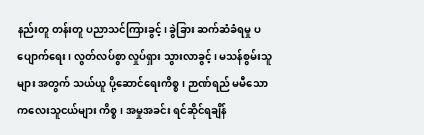နည်းတူ တန်းတူ ပညာသင်ကြားခွင့်၊ ခွဲခြား ဆက်ဆံခံရမှု ပပျောက်ရေး၊ လွတ်လပ်စွာ လှုပ်ရှား သွားလာခွင့်၊ မသန်စွမ်းသူများ အတွက် သယ်ယူ ပို့ဆောင်ရေးကိစ္စ၊ ဉာဏ်ရည် မမီသော ကလေးသူငယ်များ ကိစ္စ၊ အမှုအခင်း ရင်ဆိုင်ရချိန်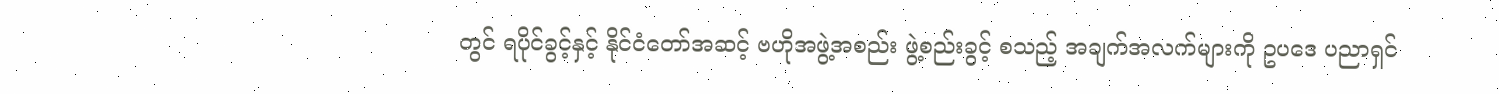တွင် ရပိုင်ခွင့်နှင့် နိုင်ငံတော်အဆင့် ဗဟိုအဖွဲ့အစည်း ဖွဲ့စည်းခွင့် စသည့် အချက်အလက်များကို ဥပဒေ ပညာရှင်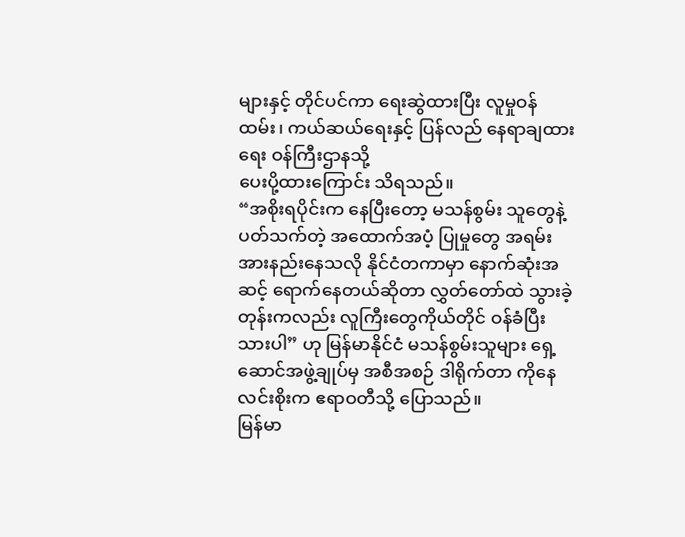များနှင့် တိုင်ပင်ကာ ရေးဆွဲထားပြီး လူမှုဝန်ထမ်း၊ ကယ်ဆယ်ရေးနှင့် ပြန်လည် နေရာချထားရေး ဝန်ကြီးဌာနသို့
ပေးပို့ထားကြောင်း သိရသည်။
“အစိုးရပိုင်းက နေပြီးတော့ မသန်စွမ်း သူတွေနဲ့ ပတ်သက်တဲ့ အထောက်အပံ့ ပြုမှုတွေ အရမ်း အားနည်းနေသလို နိုင်ငံတကာမှာ နောက်ဆုံးအဆင့် ရောက်နေတယ်ဆိုတာ လွှတ်တော်ထဲ သွားခဲ့တုန်းကလည်း လူကြီးတွေကိုယ်တိုင် ဝန်ခံပြီးသားပါ” ဟု မြန်မာနိုင်ငံ မသန်စွမ်းသူများ ရှေ့ဆောင်အဖွဲ့ချုပ်မှ အစီအစဉ် ဒါရိုက်တာ ကိုနေလင်းစိုးက ဧရာဝတီသို့ ပြောသည်။
မြန်မာ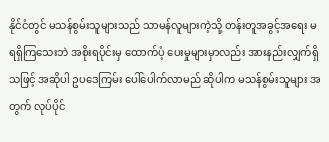နိုင်ငံတွင် မသန်စွမ်းသူများသည် သာမန်လူများကဲ့သို့ တန်းတူအခွင့်အရေး မရရှိကြသေးဘဲ အစိုးရပိုင်းမှ ထောက်ပံ့ ပေးမှုများမှာလည်း အားနည်းလျှက်ရှိသဖြင့် အဆိုပါ ဥပဒေကြမ်း ပေါ်ပေါက်လာမည် ဆိုပါက မသန်စွမ်းသူများ အတွက် လုပ်ပိုင်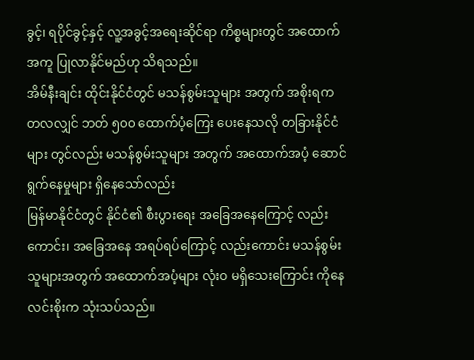ခွင့်၊ ရပိုင်ခွင့်နှင့် လူ့အခွင့်အရေးဆိုင်ရာ ကိစ္စများတွင် အထောက်အကူ ပြုလာနိုင်မည်ဟု သိရသည်။
အိမ်နီးချင်း ထိုင်းနိုင်ငံတွင် မသန်စွမ်းသူများ အတွက် အစိုးရက တလလျှင် ဘတ် ၅၀၀ ထောက်ပံ့ကြေး ပေးနေသလို တခြားနိုင်ငံများ တွင်လည်း မသန်စွမ်းသူများ အတွက် အထောက်အပံ့ ဆောင်ရွက်နေမှုများ ရှိနေသော်လည်း
မြန်မာနိုင်ငံတွင် နိုင်ငံ၏ စီးပွားရေး အခြေအနေကြောင့် လည်းကောင်း၊ အခြေအနေ အရပ်ရပ်ကြောင့် လည်းကောင်း မသန်စွမ်း သူများအတွက် အထောက်အပံ့များ လုံးဝ မရှိသေးကြောင်း ကိုနေလင်းစိုးက သုံးသပ်သည်။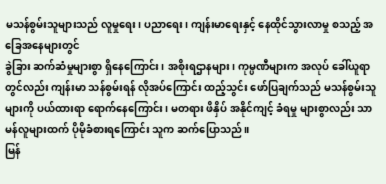မသန်စွမ်းသူများသည် လူမှုရေး၊ ပညာရေး၊ ကျန်းမာရေးနှင့် နေထိုင်သွားလာမှု စသည့် အခြေအနေများတွင်
ခွဲခြား ဆက်ဆံမှုများစွာ ရှိနေကြောင်း၊ အစိုးရဌာနများ၊ ကုမ္ပဏီများက အလုပ် ခေါ်ယူရာတွင်လည်း ကျန်းမာ သန်စွမ်းရန် လိုအပ်ကြောင်း ထည့်သွင်း ဖော်ပြချက်သည် မသန်စွမ်းသူများကို ပယ်ထားရာ ရောက်နေကြောင်း၊ မတရား ဖိနှိပ် အနိုင်ကျင့် ခံရမှု များစွာလည်း သာမန်လူများထက် ပိုမိုခံစားရကြောင်း သူက ဆက်ပြောသည်။
မြန်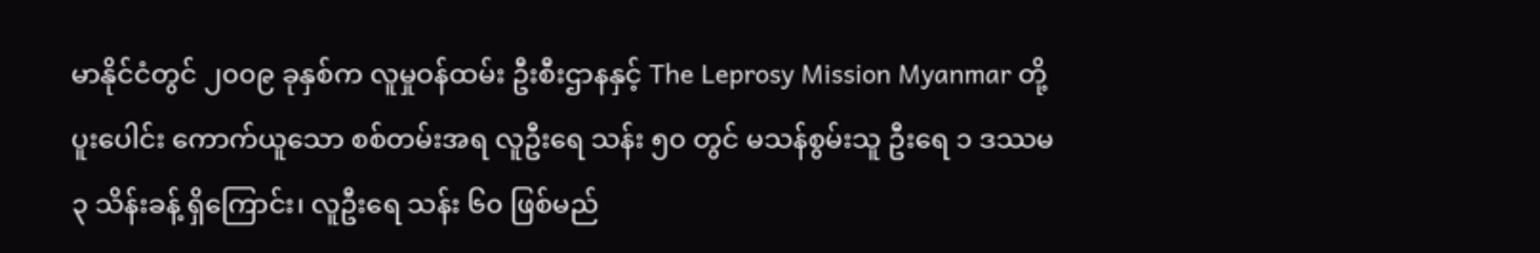မာနိုင်ငံတွင် ၂၀၀၉ ခုနှစ်က လူမှုဝန်ထမ်း ဦးစီးဌာနနှင့် The Leprosy Mission Myanmar တို့ ပူးပေါင်း ကောက်ယူသော စစ်တမ်းအရ လူဦးရေ သန်း ၅၀ တွင် မသန်စွမ်းသူ ဦးရေ ၁ ဒဿမ ၃ သိန်းခန့် ရှိကြောင်း၊ လူဦးရေ သန်း ၆၀ ဖြစ်မည်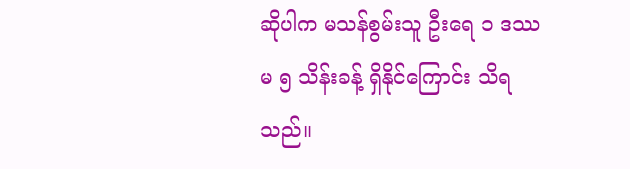ဆိုပါက မသန်စွမ်းသူ ဦးရေ ၁ ဒဿမ ၅ သိန်းခန့် ရှိနိုင်ကြောင်း သိရသည်။